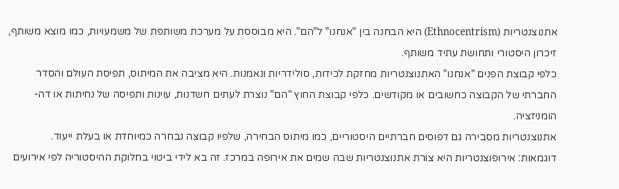אתנוצנטריות (Ethnocentrism) היא הבחנה בין "אנחנו" ל"הם". היא מבוססת על מערכת משותפת של משמעויות, כמו מוצא משותף, זיכרון היסטורי ותחושת עתיד משותף.
כלפי קבוצת הפנים "אנחנו" האתנוצנטריות מחזקת לכידות, סולידריות ונאמנות. היא מציבה את המיתוס, תפיסת העולם והסדר החברתי של הקבוצה כחשובים או מקודשים. כלפי קבוצת החוץ "הם" נוצרת לעתים חשדנות, עוינות ותפיסה של נחיתות או דה-הומניזציה.
אתנוצנטריות מסבירה גם דפוסים חברתיים היסטוריים, כמו מיתוס הבחירה, שלפיו קבוצה נבחרה כמיוחדת או בעלת ייעוד.
דוגמאות: אירופוצנטריות היא צורת אתנוצנטריות שבה שמים את אירופה במרכז. זה בא לידי ביטוי בחלוקת ההיסטוריה לפי אירועים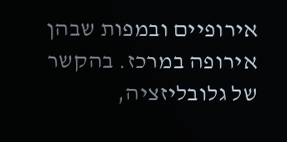אירופיים ובמפות שבהן אירופה במרכז. בהקשר של גלובליזציה,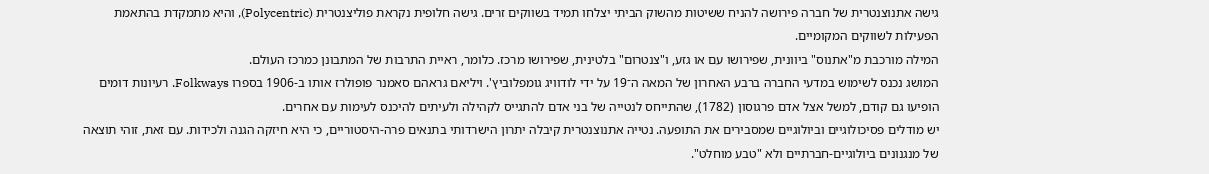גישה אתנוצנטרית של חברה פירושה להניח ששיטות מהשוק הביתי יצלחו תמיד בשווקים זרים. גישה חלופית נקראת פוליצנטרית (Polycentric), והיא מתמקדת בהתאמת הפעילות לשווקים המקומיים.
המילה מורכבת מ"אתנוס" ביוונית, שפירושו עם או גזע, ו"צנטרום" בלטינית, שפירושו מרכז. כלומר, ראיית התרבות של המתבונן כמרכז העולם.
המושג נכנס לשימוש במדעי החברה ברבע האחרון של המאה ה־19 על ידי לודוויג גומפלוביץ'. ויליאם גראהם סאמנר פופולרז אותו ב‑1906 בספרו Folkways. רעיונות דומים הופיעו גם קודם, למשל אצל אדם פרגוסון (1782), שהתייחס לנטייה של בני אדם להתגייס לקהילה ולעיתים להיכנס לעימות עם אחרים.
יש מודלים פסיכולוגיים וביולוגיים שמסבירים את התופעה. נטייה אתנוצנטרית קיבלה יתרון הישרדותי בתנאים פרה-היסטוריים, כי היא חיזקה הגנה ולכידות. עם זאת, זוהי תוצאה של מנגנונים ביולוגיים-חברתיים ולא "טבע מוחלט".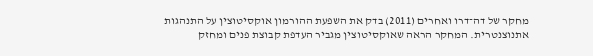מחקר של דה־דרו ואחרים (2011) בדק את השפעת ההורמון אוקסיטוצין על התנהגות אתנוצנטרית. המחקר הראה שאוקסיטוצין מגביר העדפת קבוצת פנים ומחזק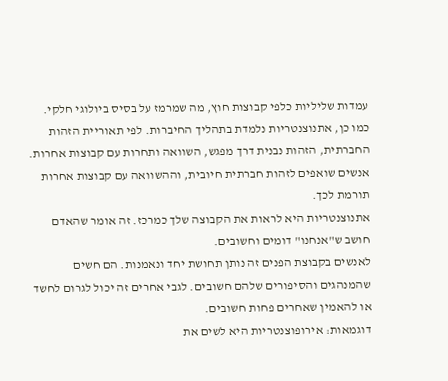עמדות שליליות כלפי קבוצות חוץ, מה שמרמז על בסיס ביולוגי חלקי.
כמו כן, אתנוצנטריות נלמדת בתהליך החיברות. לפי תאוריית הזהות החברתית, הזהות נבנית דרך מפגש, השוואה ותחרות עם קבוצות אחרות. אנשים שואפים לזהות חברתית חיובית, וההשוואה עם קבוצות אחרות תורמת לכך.
אתנוצנטריות היא לראות את הקבוצה שלך כמרכז. זה אומר שהאדם חושב ש"אנחנו" דומים וחשובים.
לאנשים בקבוצת הפנים זה נותן תחושת יחד ונאמנות. הם חשים שהמנהגים והסיפורים שלהם חשובים. לגבי אחרים זה יכול לגרום לחשד או להאמין שאחרים פחות חשובים.
דוגמאות: אירופוצנטריות היא לשים את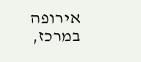אירופה במרכז,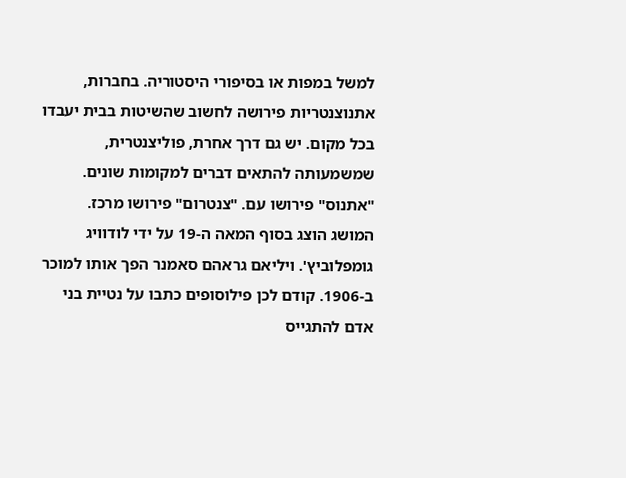למשל במפות או בסיפורי היסטוריה. בחברות, אתנוצנטריות פירושה לחשוב שהשיטות בבית יעבדו בכל מקום. יש גם דרך אחרת, פוליצנטרית, שמשמעותה להתאים דברים למקומות שונים.
"אתנוס" פירושו עם. "צנטרום" פירושו מרכז.
המושג הוצג בסוף המאה ה‑19 על ידי לודוויג גומפלוביץ'. ויליאם גראהם סאמנר הפך אותו למוכר ב‑1906. קודם לכן פילוסופים כתבו על נטיית בני אדם להתגייס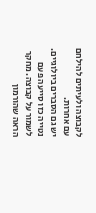לקבוצה ולעיתים להילחם עם אחרות.
יש גם הסברים ביולוגיים. נטייה כזו סייעה פעם לשמור על קבוצה. מחקר הראה שהורמון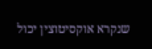שנקרא אוקסיטוצין יכול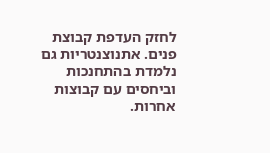לחזק העדפת קבוצת פנים. אתנוצנטריות גם נלמדת בהתחנכות וביחסים עם קבוצות אחרות.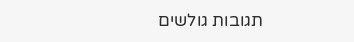תגובות גולשים